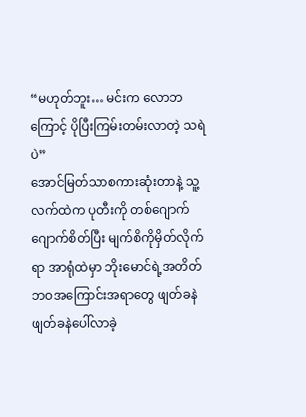“မဟုတ်ဘူး… မင်းက လောဘကြောင့် ပိုပြီးကြမ်းတမ်းလာတဲ့ သရဲပဲ”
အောင်မြတ်သာစကားဆုံးတာနဲ့ သူ့လက်ထဲက ပုတီးကို တစ်ဂျောက်ဂျောက်စိတ်ပြီး မျက်စိကိုမှိတ်လိုက်ရာ အာရုံထဲမှာ ဘိုးမောင်ရဲ့အတိတ်ဘဝအကြောင်းအရာတွေ ဖျတ်ခနဲ ဖျတ်ခနဲပေါ်လာခဲ့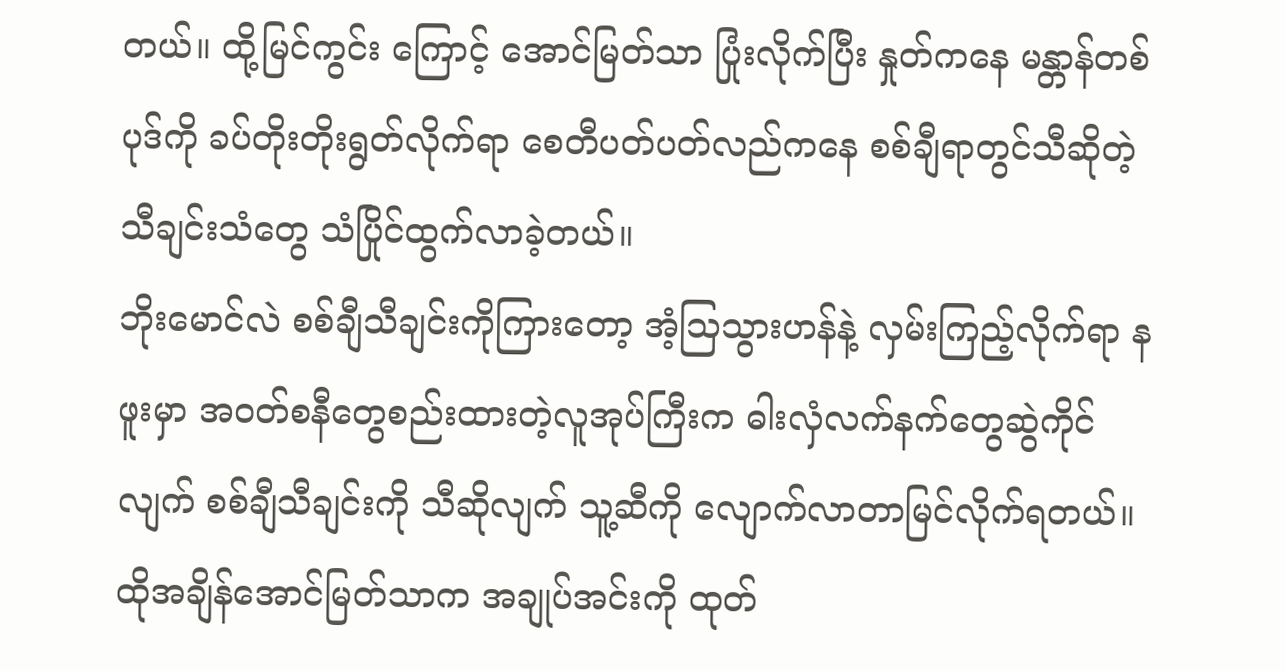တယ်။ ထို့မြင်ကွင်း ကြောင့် အောင်မြတ်သာ ပြုံးလိုက်ပြီး နှုတ်ကနေ မန္တာန်တစ်ပုဒ်ကို ခပ်တိုးတိုးရွတ်လိုက်ရာ စေတီပတ်ပတ်လည်ကနေ စစ်ချီရာတွင်သီဆိုတဲ့ သီချင်းသံတွေ သံပြိုင်ထွက်လာခဲ့တယ်။
ဘိုးမောင်လဲ စစ်ချီသီချင်းကိုကြားတော့ အံ့သြသွားဟန်နဲ့ လှမ်းကြည့်လိုက်ရာ နဖူးမှာ အဝတ်စနီတွေစည်းထားတဲ့လူအုပ်ကြီးက ဓါးလှံလက်နက်တွေဆွဲကိုင်လျက် စစ်ချီသီချင်းကို သီဆိုလျက် သူ့ဆီကို လျောက်လာတာမြင်လိုက်ရတယ်။
ထိုအချိန်အောင်မြတ်သာက အချုပ်အင်းကို ထုတ်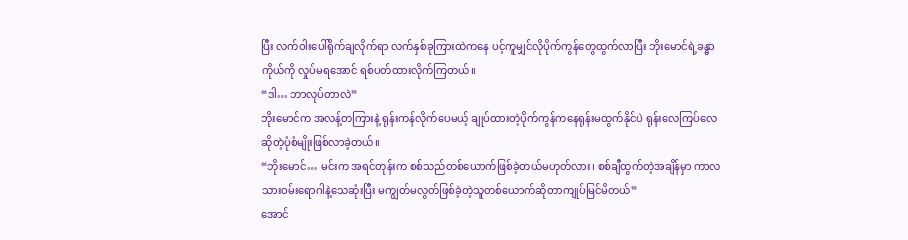ပြီး လက်ဝါးပေါ်ရိုက်ချလိုက်ရာ လက်နှစ်ခုကြားထဲကနေ ပင့်ကူမျှင်လိုပိုက်ကွန်တွေထွက်လာပြီး ဘိုးမောင်ရဲ့ခန္ဓာကိုယ်ကို လှုပ်မရအောင် ရစ်ပတ်ထားလိုက်ကြတယ်။
“ဒါ… ဘာလုပ်တာလဲ”
ဘိုးမောင်က အလန့်တကြားနဲ့ ရုန်းကန်လိုက်ပေမယ့် ချုပ်ထားတဲ့ပိုက်ကွန်ကနေရုန်းမထွက်နိုင်ပဲ ရုန်းလေကြပ်လေဆိုတဲ့ပုံစံမျိုးဖြစ်လာခဲ့တယ်။
“ဘိုးမောင်… မင်းက အရင်တုန်းက စစ်သည်တစ်ယောက်ဖြစ်ခဲ့တယ်မဟုတ်လား၊ စစ်ချီထွက်တဲ့အချိန်မှာ ကာလသားဝမ်းရောဂါနဲ့သေဆုံးပြီး မကျွတ်မလွတ်ဖြစ်ခဲ့တဲ့သူတစ်ယောက်ဆိုတာကျုပ်မြင်မိတယ်”
အောင်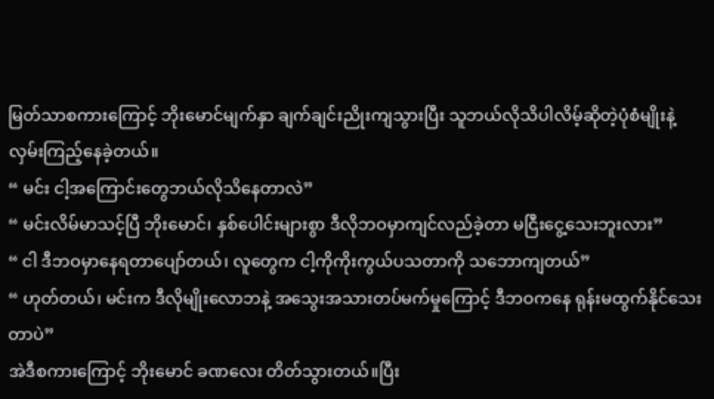မြတ်သာစကားကြောင့် ဘိုးမောင်မျက်နှာ ချက်ချင်းညိုးကျသွားပြီး သူဘယ်လိုသိပါလိမ့်ဆိုတဲ့ပုံစံမျိုးနဲ့ လှမ်းကြည့်နေခဲ့တယ်။
“ မင်း ငါ့အကြောင်းတွေဘယ်လိုသိနေတာလဲ”
“ မင်းလိမ်မာသင့်ပြီ ဘိုးမောင်၊ နှစ်ပေါင်းများစွာ ဒီလိုဘဝမှာကျင်လည်ခဲ့တာ မငြီးငွေ့သေးဘူးလား”
“ ငါ ဒီဘဝမှာနေရတာပျော်တယ်၊ လူတွေက ငါ့ကိုကိုးကွယ်ပသတာကို သဘောကျတယ်”
“ ဟုတ်တယ်၊ မင်းက ဒီလိုမျိုးလောဘနဲ့ အသွေးအသားတပ်မက်မှုကြောင့် ဒီဘဝကနေ ရုန်းမထွက်နိုင်သေးတာပဲ”
အဲဒီစကားကြောင့် ဘိုးမောင် ခဏလေး တိတ်သွားတယ်။ပြီး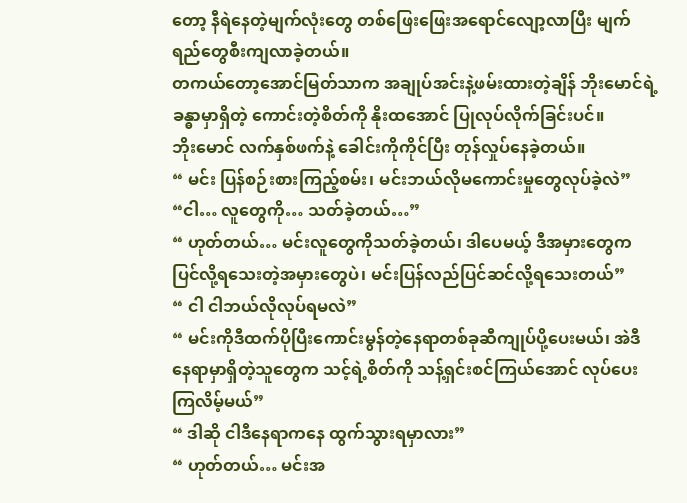တော့ နီရဲနေတဲ့မျက်လုံးတွေ တစ်ဖြေးဖြေးအရောင်လျော့လာပြီး မျက်ရည်တွေစီးကျလာခဲ့တယ်။
တကယ်တော့အောင်မြတ်သာက အချုပ်အင်းနဲ့ဖမ်းထားတဲ့ချိန် ဘိုးမောင်ရဲ့ ခန္ဓာမှာရှိတဲ့ ကောင်းတဲ့စိတ်ကို နိုးထအောင် ပြုလုပ်လိုက်ခြင်းပင်။
ဘိုးမောင် လက်နှစ်ဖက်နဲ့ ခေါင်းကိုကိုင်ပြီး တုန်လှုပ်နေခဲ့တယ်။
“ မင်း ပြန်စဉ်းစားကြည့်စမ်း၊ မင်းဘယ်လိုမကောင်းမှုတွေလုပ်ခဲ့လဲ”
“ငါ… လူတွေကို… သတ်ခဲ့တယ်…”
“ ဟုတ်တယ်… မင်းလူတွေကိုသတ်ခဲ့တယ်၊ ဒါပေမယ့် ဒီအမှားတွေက ပြင်လို့ရသေးတဲ့အမှားတွေပဲ၊ မင်းပြန်လည်ပြင်ဆင်လို့ရသေးတယ်”
“ ငါ ငါဘယ်လိုလုပ်ရမလဲ”
“ မင်းကိုဒီထက်ပိုပြီးကောင်းမွန်တဲ့နေရာတစ်ခုဆီကျုပ်ပို့ပေးမယ်၊ အဲဒီနေရာမှာရှိတဲ့သူတွေက သင့်ရဲ့စိတ်ကို သန့်ရှင်းစင်ကြယ်အောင် လုပ်ပေးကြလိမ့်မယ်”
“ ဒါဆို ငါဒီနေရာကနေ ထွက်သွားရမှာလား”
“ ဟုတ်တယ်… မင်းအ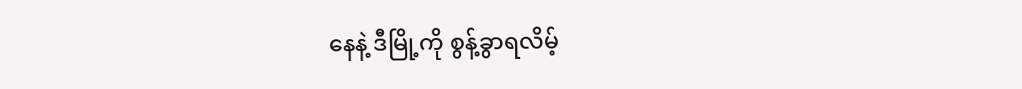နေနဲ့ ဒီမြို့ကို စွန့်ခွာရလိမ့်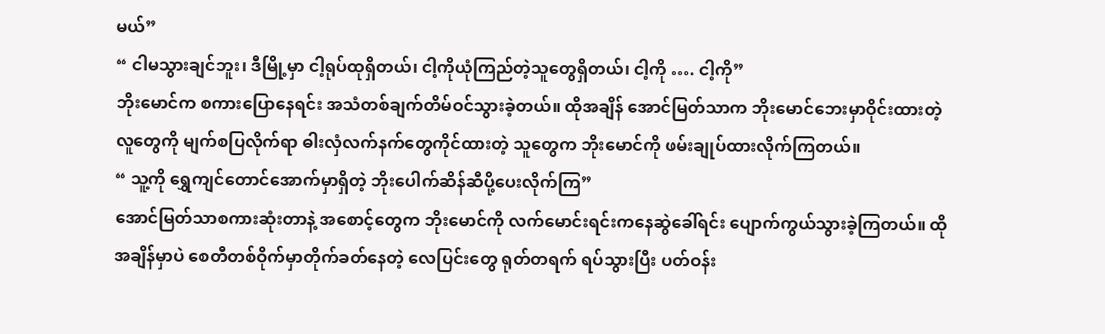မယ်”
“ ငါမသွားချင်ဘူး၊ ဒီမြို့မှာ ငါ့ရုပ်ထုရှိတယ်၊ ငါ့ကိုယုံကြည်တဲ့သူတွေရှိတယ်၊ ငါ့ကို …. ငါ့ကို”
ဘိုးမောင်က စကားပြောနေရင်း အသံတစ်ချက်တိမ်ဝင်သွားခဲ့တယ်။ ထိုအချိန် အောင်မြတ်သာက ဘိုးမောင်ဘေးမှာဝိုင်းထားတဲ့လူတွေကို မျက်စပြလိုက်ရာ ဓါးလှံလက်နက်တွေကိုင်ထားတဲ့ သူတွေက ဘိုးမောင်ကို ဖမ်းချုပ်ထားလိုက်ကြတယ်။
“ သူ့ကို ရွှေကျင်တောင်အောက်မှာရှိတဲ့ ဘိုးပေါက်ဆိန်ဆီပို့ပေးလိုက်ကြ”
အောင်မြတ်သာစကားဆုံးတာနဲ့ အစောင့်တွေက ဘိုးမောင်ကို လက်မောင်းရင်းကနေဆွဲခေါ်ရင်း ပျောက်ကွယ်သွားခဲ့ကြတယ်။ ထိုအချိန်မှာပဲ စေတီတစ်ဝိုက်မှာတိုက်ခတ်နေတဲ့ လေပြင်းတွေ ရုတ်တရက် ရပ်သွားပြီး ပတ်ဝန်း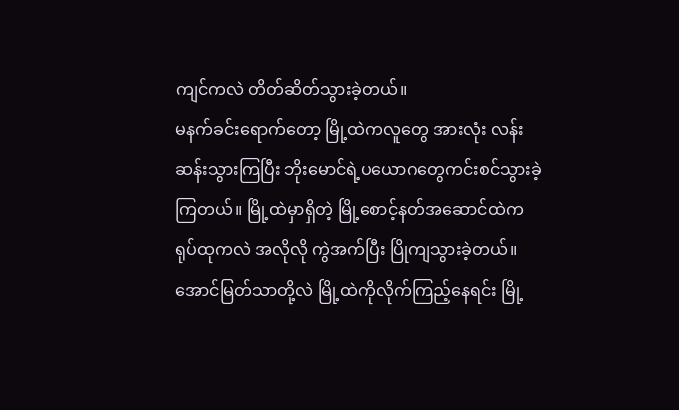ကျင်ကလဲ တိတ်ဆိတ်သွားခဲ့တယ်။
မနက်ခင်းရောက်တော့ မြို့ထဲကလူတွေ အားလုံး လန်းဆန်းသွားကြပြီး ဘိုးမောင်ရဲ့ပယောဂတွေကင်းစင်သွားခဲ့ကြတယ်။ မြို့ထဲမှာရှိတဲ့ မြို့စောင့်နတ်အဆောင်ထဲက ရုပ်ထုကလဲ အလိုလို ကွဲအက်ပြီး ပြိုကျသွားခဲ့တယ်။
အောင်မြတ်သာတို့လဲ မြို့ထဲကိုလိုက်ကြည့်နေရင်း မြို့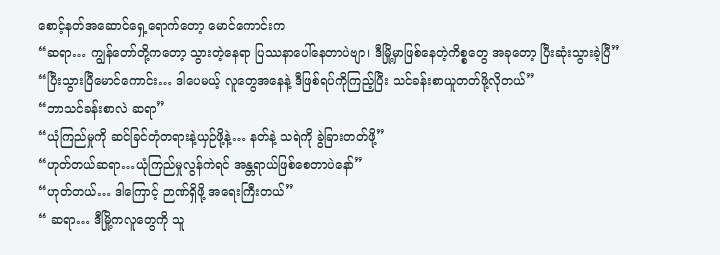စောင့်နတ်အဆောင်ရှေ့ရောက်တော့ မောင်ကောင်းက
“ဆရာ… ကျွန်တော်တို့ကတော့ သွားတဲ့နေရာ ပြဿနာပေါ်နေတာပဲဗျာ၊ ဒီမြို့မှာဖြစ်နေတဲ့ကိစ္စတွေ အခုတော့ ပြီးဆုံးသွားခဲ့ပြီ”
“ပြီးသွားပြီမောင်ကောင်း… ဒါပေမယ့် လူတွေအနေနဲ့ ဒီဖြစ်ရပ်ကိုကြည့်ပြီး သင်ခန်းစာယူတတ်ဖို့လိုတယ်”
“ဘာသင်ခန်းစာလဲ ဆရာ”
“ယုံကြည်မှုကို ဆင်ခြင်တုံတရားနဲ့ယှဉ်ဖို့နဲ့… နတ်နဲ့ သရဲကို ခွဲခြားတတ်ဖို့”
“ဟုတ်တယ်ဆရာ…ယုံကြည်မှုလွန်ကဲရင် အန္တရာယ်ဖြစ်စေတာပဲနော်”
“ဟုတ်တယ်… ဒါကြောင့် ဉာဏ်ရှိဖို့ အရေးကြီးတယ်”
“ ဆရာ… ဒီမြို့ကလူတွေကို သူ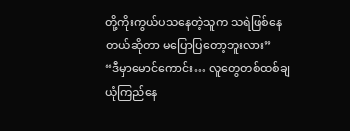တို့ကိုးကွယ်ပသနေတဲ့သူက သရဲဖြစ်နေတယ်ဆိုတာ မပြောပြတော့ဘူးလား”
“ဒီမှာမောင်ကောင်း… လူတွေတစ်ထစ်ချယုံကြည်နေ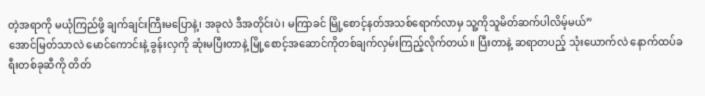တဲ့အရာကို မယုံကြည်ဖို့ ချက်ချင်းကြီးမပြောနဲ့၊ အခုလဲ ဒီအတိုင်းပဲ၊ မကြာခင် မြို့စောင့်နတ်အသစ်ရောက်လာမှ သူ့ကိုသူမိတ်ဆက်ပါလိမ့်မယ်”
အောင်မြတ်သာလဲ မောင်ကောင်းနဲ့ ခွန်းလှကို ဆုံးမပြီးတာနဲ့ မြို့စောင့်အဆောင်ကိုတစ်ချက်လှမ်းကြည့်လိုက်တယ်။ ပြီးတာနဲ့ ဆရာတပည့် သုံးယောက်လဲ နောက်ထပ်ခရီးတစ်ခုဆီကို တိတ်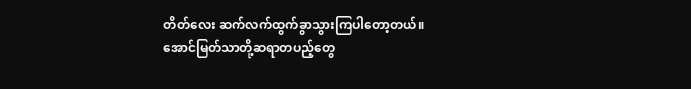တိတ်လေး ဆက်လက်ထွက်ခွာသွားကြပါတော့တယ်။
အောင်မြတ်သာတို့ဆရာတပည့်တွေ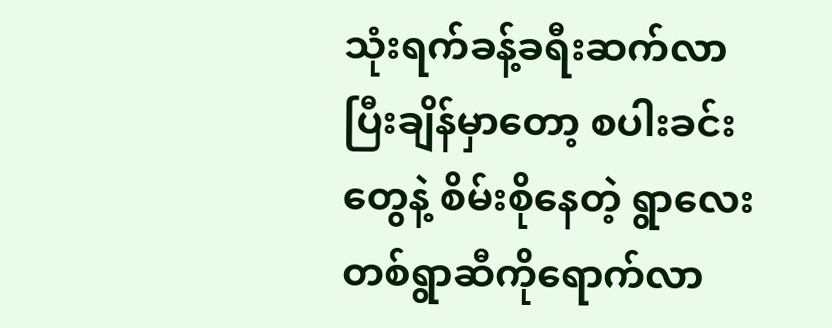သုံးရက်ခန့်ခရီးဆက်လာပြီးချိန်မှာတော့ စပါးခင်းတွေနဲ့ စိမ်းစိုနေတဲ့ ရွာလေးတစ်ရွာဆီကိုရောက်လာ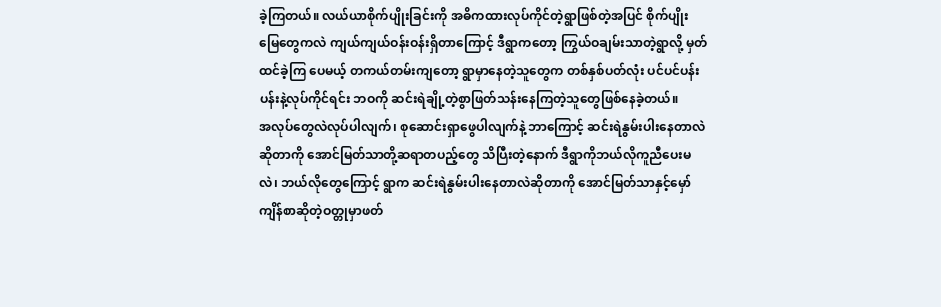ခဲ့ကြတယ်။ လယ်ယာစိုက်ပျိုးခြင်းကို အဓိကထားလုပ်ကိုင်တဲ့ရွာဖြစ်တဲ့အပြင် စိုက်ပျိုးမြေတွေကလဲ ကျယ်ကျယ်ဝန်းဝန်းရှိတာကြောင့် ဒီရွာကတော့ ကြွယ်ဝချမ်းသာတဲ့ရွာလို့ မှတ်ထင်ခဲ့ကြ ပေမယ့် တကယ်တမ်းကျတော့ ရွာမှာနေတဲ့သူတွေက တစ်နှစ်ပတ်လုံး ပင်ပင်ပန်းပန်းနဲ့လုပ်ကိုင်ရင်း ဘဝကို ဆင်းရဲချို့တဲ့စွာဖြတ်သန်းနေကြတဲ့သူတွေဖြစ်နေခဲ့တယ်။
အလုပ်တွေလဲလုပ်ပါလျက်၊ စုဆောင်းရှာဖွေပါလျက်နဲ့ ဘာကြောင့် ဆင်းရဲနွမ်းပါးနေတာလဲဆိုတာကို အောင်မြတ်သာတို့ဆရာတပည့်တွေ သိပြီးတဲ့နောက် ဒီရွာကိုဘယ်လိုကူညီပေးမလဲ၊ ဘယ်လိုတွေကြောင့် ရွာက ဆင်းရဲနွမ်းပါးနေတာလဲဆိုတာကို အောင်မြတ်သာနှင့်မှော်ကျိန်စာဆိုတဲ့ဝတ္တုမှာဖတ်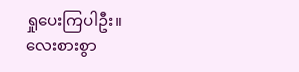ရှုပေးကြပါဦး။
လေးစားစွာ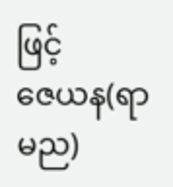ဖြင့်
ဇေယန(ရာမည)